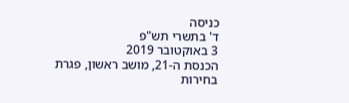כניסה
ד' בתשרי תש"פ
3 באוקטובר 2019
הכנסת ה-21, מושב ראשון, פגרת בחירות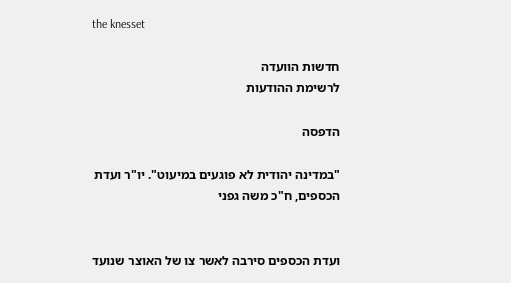the knesset

חדשות הוועדה
לרשימת ההודעות

הדפסה

"במדינה יהודית לא פוגעים במיעוט". יו"ר ועדת הכספים, ח"כ משה גפני


ועדת הכספים סירבה לאשר צו של האוצר שנועד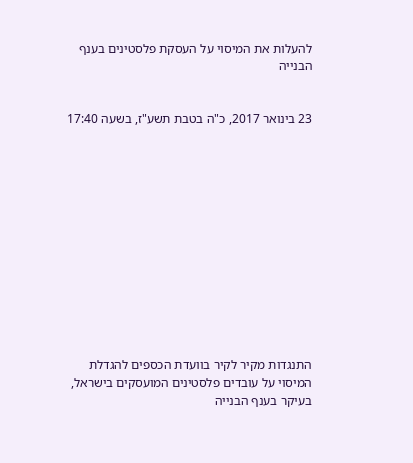להעלות את המיסוי על העסקת פלסטינים בענף הבנייה


23 בינואר 2017, כ"ה בטבת תשע"ז, בשעה 17:40













התנגדות מקיר לקיר בוועדת הכספים להגדלת המיסוי על עובדים פלסטינים המועסקים בישראל, בעיקר בענף הבנייה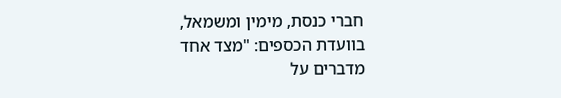חברי כנסת, מימין ומשמאל, בוועדת הכספים: "מצד אחד מדברים על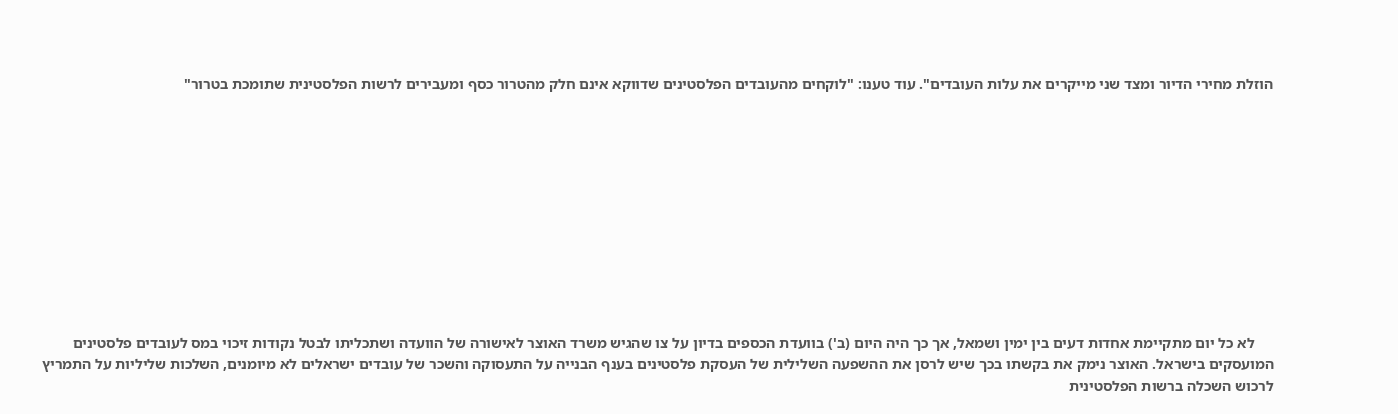הוזלת מחירי הדיור ומצד שני מייקרים את עלות העובדים". עוד טענו: "לוקחים מהעובדים הפלסטינים שדווקא אינם חלק מהטרור כסף ומעבירים לרשות הפלסטינית שתומכת בטרור"











     לא כל יום מתקיימת אחדות דעים בין ימין ושמאל, אך כך היה היום (ב') בוועדת הכספים בדיון על צו שהגיש משרד האוצר לאישורה של הוועדה ושתכליתו לבטל נקודות זיכוי במס לעובדים פלסטינים המועסקים בישראל. האוצר נימק את בקשתו בכך שיש לרסן את ההשפעה השלילית של העסקת פלסטינים בענף הבנייה על התעסוקה והשכר של עובדים ישראלים לא מיומנים, השלכות שליליות על התמריץ לרכוש השכלה ברשות הפלסטינית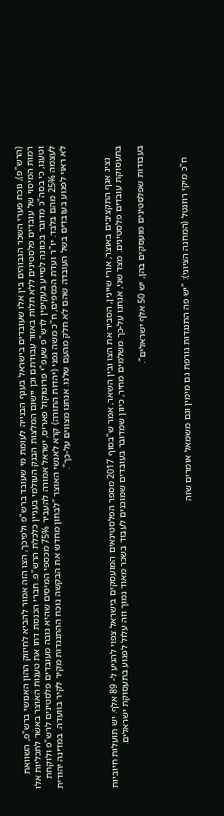(הרש"פ), נוכח פערי השכר הגבוהים בין אלו שעובדים בישראל בענף הבנייה לעומת מי שעובד ברש"פ ולפיכך, הצו הזה אמור להביא לחיזוק ההון האנושי ברש"פ, השוואת רמות המיסוי של עובדים פלסטינים ללא תלות באזור עבודתם וכן יישום המלצות הבנק העולמי בעניין כלכלת הרש"פ. חברי הכנסת דחו את טענות האוצר באשר לתכליות אלו וטענו, כי בסה"כ מדובר בכוונה לסייע בעקיפין לרש"פ שעפ"י פרוטוקול פאריס, ישראל אמורה להעביר 75% מכספי המיסים שהיא גובה מעובדים פלסטינים לרש"פ ולוקחת לעצמה 25% מהם בלבד. יו"ר ועדת הכספים, ח"כ משה גפני (יהדות התורה) קרא לאנשי האוצר "לבחון מחדש את הבקשה נוכח ההתנגדות מקיר לקיר בוועדה. במדינה יהודית לא ראוי לפגוע בעובדים בשל העובדה שהם לא חלק מהעם שלנו. אנחנו מצווים על-כך".



     נציג אגף התקציבים באוצר, אורי שיינין, הסביר את הצו ובין השאר, אמר ש"בסוף 2017 מספר הפלסטינאים המועסקים בישראל צפוי להגיע ל- 89 אלף. יש תועלות חיוביות בתעסוקת עובדים פלסטינים. מצד שני, אנחנו על-כך משלמים מחיר, כיוון שמדובר בעובדים שמוכנים לעבוד בשכר מאוד נמוך וזה עלול לפגוע בתעסוקת ישראלים.

בעבודות שפלסטינים מועסקים בהן, יש 50 אלף ישראלים".



     ח"כ מיקי רוזנטל (המחנה הציוני): "יש פה התנגדות גורפת גם מימין וגם משמאל אומרים שזה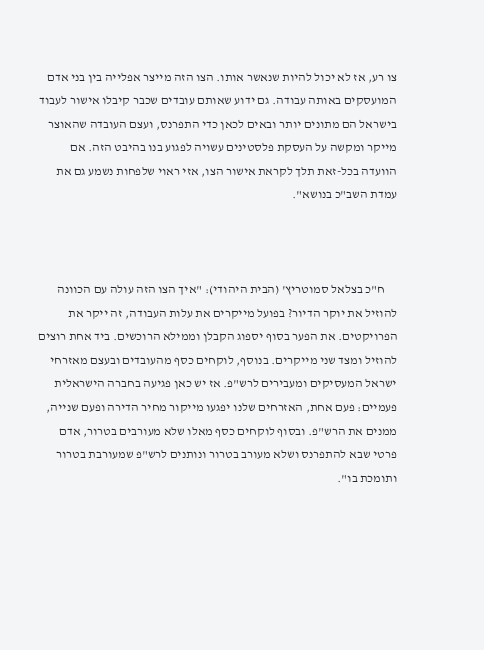צו רע, אז לא יכול להיות שנאשר אותו. הצו הזה מייצר אפלייה בין בני אדם המועסקים באותה עבודה. גם ידוע שאותם עובדים שכבר קיבלו אישור לעבוד בישראל הם מתונים יותר ובאים לכאן כדי התפרנס, ועצם העובדה שהאוצר מייקר ומקשה על העסקת פלסטינים עשויה לפגוע בנו בהיבט הזה. אם הוועדה בכל-זאת תלך לקראת אישור הצו, אזי ראוי שלפחות נשמע גם את עמדת השב"כ בנושא".



     ח"כ בצלאל סמוטריץ' (הבית היהודי): "איך הצו הזה עולה עם הכוונה להוזיל את יוקר הדיור? בפועל מייקרים את עלות העבודה, זה ייקר את הפרויקטים. את הפער בסוף יספוג הקבלן וממילא הרוכשים. ביד אחת רוצים להוזיל ומצד שני מייקרים. בנוסף, לוקחים כסף מהעובדים ובעצם מאזרחי ישראל המעסיקים ומעבירים לרש"פ. אז יש כאן פגיעה בחברה הישראלית פעמיים: פעם אחת, האזרחים שלנו יפגעו מייקור מחיר הדירה ופעם שנייה, ממנים את הרש"פ. ובסוף לוקחים כסף מאלו שלא מעורבים בטרור, אדם פרטי שבא להתפרנס ושלא מעורב בטרור ונותנים לרש"פ שמעורבת בטרור ותומכת בו".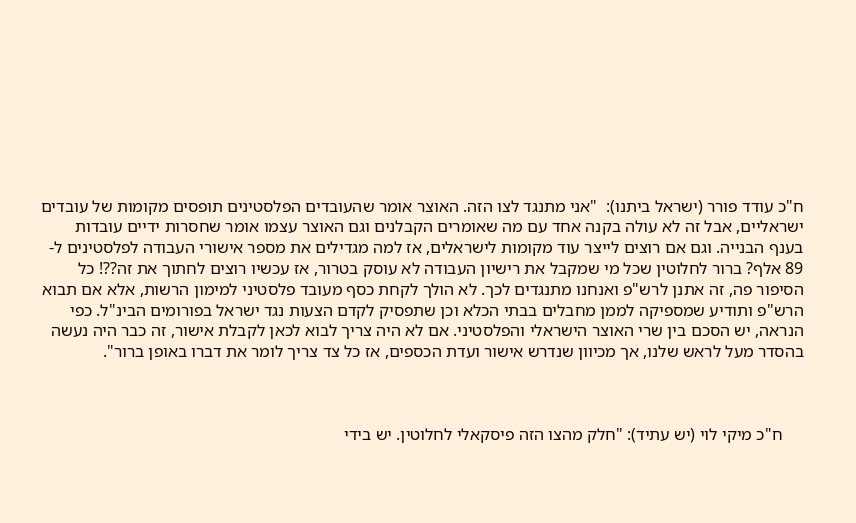ח"כ עודד פורר (ישראל ביתנו):  "אני מתנגד לצו הזה. האוצר אומר שהעובדים הפלסטינים תופסים מקומות של עובדים ישראליים, אבל זה לא עולה בקנה אחד עם מה שאומרים הקבלנים וגם האוצר עצמו אומר שחסרות ידיים עובדות בענף הבנייה. וגם אם רוצים לייצר עוד מקומות לישראלים, אז למה מגדילים את מספר אישורי העבודה לפלסטינים ל- 89 אלף? ברור לחלוטין שכל מי שמקבל את רישיון העבודה לא עוסק בטרור, אז עכשיו רוצים לחתוך את זה??! כל הסיפור פה, זה אתנן לרש"פ ואנחנו מתנגדים לכך. לא הולך לקחת כסף מעובד פלסטיני למימון הרשות, אלא אם תבוא הרש"פ ותודיע שמספיקה לממן מחבלים בבתי הכלא וכן שתפסיק לקדם הצעות נגד ישראל בפורומים הבינ"ל. כפי הנראה, יש הסכם בין שרי האוצר הישראלי והפלסטיני. אם לא היה צריך לבוא לכאן לקבלת אישור, זה כבר היה נעשה בהסדר מעל לראש שלנו, אך מכיוון שנדרש אישור ועדת הכספים, אז כל צד צריך לומר את דברו באופן ברור".



     ח"כ מיקי לוי (יש עתיד): "חלק מהצו הזה פיסקאלי לחלוטין. יש בידי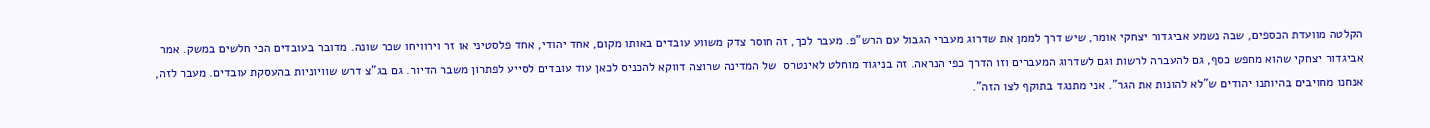הקלטה מוועדת הכספים, שבה נשמע אביגדור יצחקי אומר, שיש דרך לממן את שדרוג מעברי הגבול עם הרש"פ. מעבר לכך, זה חוסר צדק משווע עובדים באותו מקום, אחד יהודי, אחד פלסטיני או זר וירוויחו שכר שונה. מדובר בעובדים הכי חלשים במשק. אמר אביגדור יצחקי שהוא מחפש כסף, גם להעברה לרשות וגם לשדרוג המעברים וזו הדרך כפי הנראה. זה בניגוד מוחלט לאינטרס  של המדינה שרוצה דווקא להכניס לכאן עוד עובדים לסייע לפתרון משבר הדיור. גם בג"צ דרש שוויוניות בהעסקת עובדים. מעבר לזה, אנחנו מחויבים בהיותנו יהודים ש"לא להונות את הגר". אני מתנגד בתוקף לצו הזה".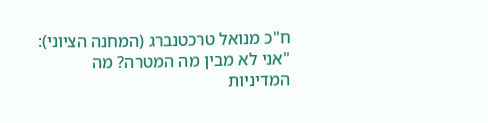ח"כ מנואל טרכטנברג (המחנה הציוני): "אני לא מבין מה המטרה? מה המדיניות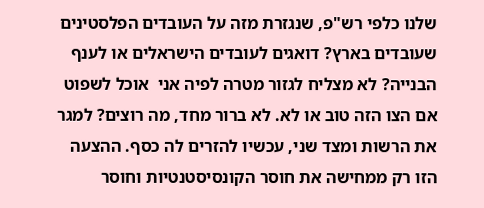שלנו כלפי רש"פ, שנגזרת מזה על העובדים הפלסטינים שעובדים בארץ? דואגים לעובדים הישראלים או לענף הבנייה? לא מצליח לגזור מטרה לפיה אני  אוכל לשפוט אם הצו הזה טוב או לא. לא ברור מחד, מה רוצים? למגר את הרשות ומצד שני, עכשיו להזרים לה כסף. ההצעה הזו רק ממחישה את חוסר הקונסיסטנטיות וחוסר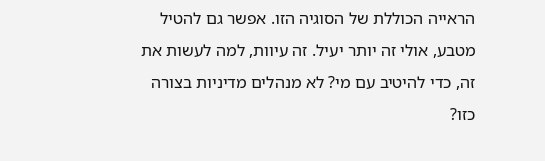הראייה הכוללת של הסוגיה הזו. אפשר גם להטיל מטבע, אולי זה יותר יעיל. זה עיוות, למה לעשות את זה, כדי להיטיב עם מי? לא מנהלים מדיניות בצורה כזו?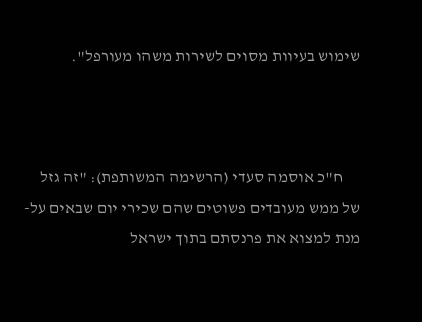שימוש בעיוות מסוים לשירות משהו מעורפל".



     ח"כ אוסמה סעדי (הרשימה המשותפת): "זה גזל של ממש מעובדים פשוטים שהם שכירי יום שבאים על-מנת למצוא את פרנסתם בתוך ישראל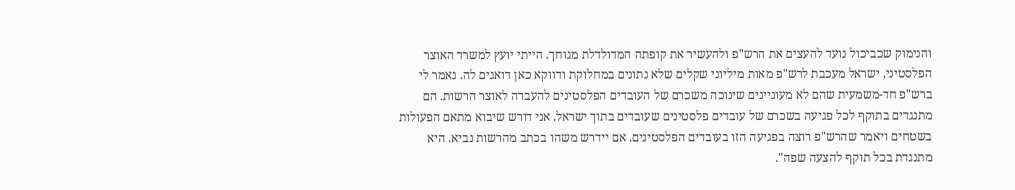והנימוק שכביכול נועד להעצים את הרש"פ ולהעשיר את קופתה המדולדלת מגוחך. הייתי יועץ למשרד האוצר הפלסטיני, ישראל מעכבת לרש"פ מאות מיליוני שקלים שלא נתונים במחלוקת ודווקא כאן דואגים לה. נאמר לי ברש"פ חד-משמעית שהם לא מעוניינים שינוכה משכרם של העובדים הפלסטינים להעברה לאוצר הרשות. הם מתנגדים בתוקף לכל פגיעה בשכרם של עובדים פלסטינים שעובדים בתוך ישראל. אני דורש שיבוא מתאם הפעולות בשטחים ויאמר שהרש"פ רוצה בפגיעה הזו בעובדים הפלסטינים. אם יידרש משהו בכתב מהרשות נביא. היא מתנגדת בכל תוקף להצעה שפה".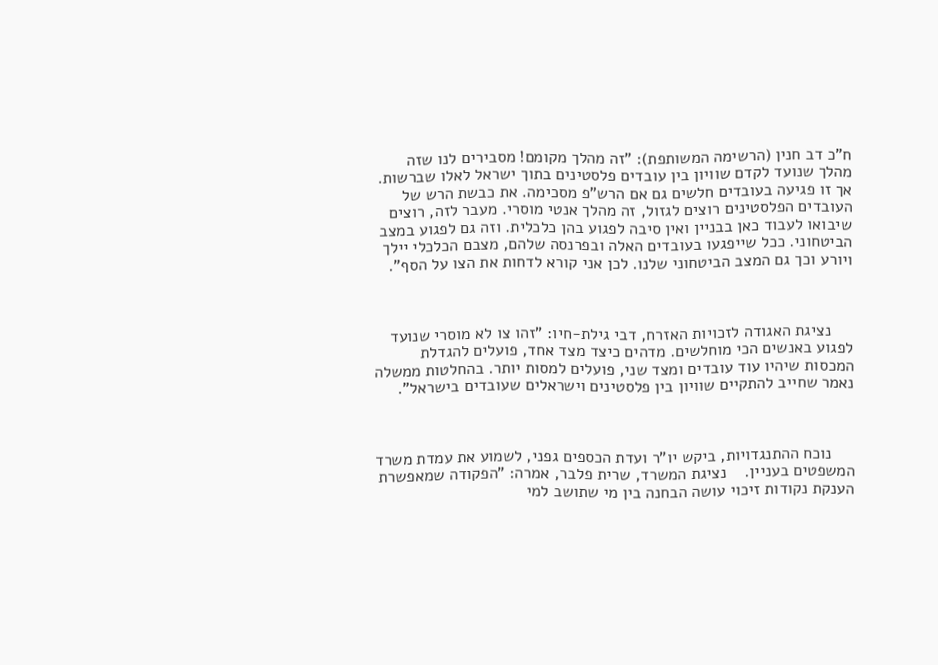ח"כ דב חנין (הרשימה המשותפת): "זה מהלך מקומם! מסבירים לנו שזה מהלך שנועד לקדם שוויון בין עובדים פלסטינים בתוך ישראל לאלו שברשות. אך זו פגיעה בעובדים חלשים גם אם הרש"פ מסכימה. את כבשת הרש של העובדים הפלסטינים רוצים לגזול, זה מהלך אנטי מוסרי. מעבר לזה, רוצים שיבואו לעבוד כאן בבניין ואין סיבה לפגוע בהן כלכלית. וזה גם לפגוע במצב הביטחוני. ככל שייפגעו בעובדים האלה ובפרנסה שלהם, מצבם הכלכלי יילך ויורע וכך גם המצב הביטחוני שלנו. לכן אני קורא לדחות את הצו על הסף".



     נציגת האגודה לזכויות האזרח, דבי גילת-חיו: "זהו צו לא מוסרי שנועד לפגוע באנשים הכי מוחלשים. מדהים כיצד מצד אחד, פועלים להגדלת המכסות שיהיו עוד עובדים ומצד שני, פועלים למסות יותר. בהחלטות ממשלה נאמר שחייב להתקיים שוויון בין פלסטינים וישראלים שעובדים בישראל".



     נוכח ההתנגדויות, ביקש יו"ר ועדת הכספים גפני, לשמוע את עמדת משרד המשפטים בעניין.    נציגת המשרד, שרית פלבר, אמרה: "הפקודה שמאפשרת הענקת נקודות זיכוי עושה הבחנה בין מי שתושב למי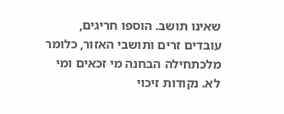שאינו תושב. הוספו חריגים, עובדים זרים ותושבי האזור, כלומר מלכתחילה הבחנה מי זכאים ומי לא. נקודות זיכוי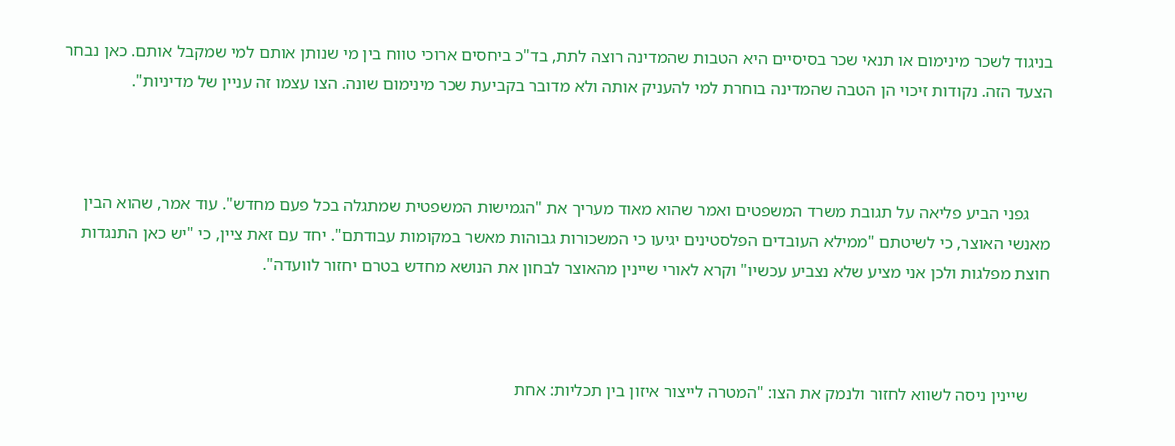בניגוד לשכר מינימום או תנאי שכר בסיסיים היא הטבות שהמדינה רוצה לתת, בד"כ ביחסים ארוכי טווח בין מי שנותן אותם למי שמקבל אותם. כאן נבחר הצעד הזה. נקודות זיכוי הן הטבה שהמדינה בוחרת למי להעניק אותה ולא מדובר בקביעת שכר מינימום שונה. הצו עצמו זה עניין של מדיניות".



     גפני הביע פליאה על תגובת משרד המשפטים ואמר שהוא מאוד מעריך את "הגמישות המשפטית שמתגלה בכל פעם מחדש". עוד אמר, שהוא הבין מאנשי האוצר, כי לשיטתם "ממילא העובדים הפלסטינים יגיעו כי המשכורות גבוהות מאשר במקומות עבודתם". יחד עם זאת ציין, כי "יש כאן התנגדות חוצת מפלגות ולכן אני מציע שלא נצביע עכשיו" וקרא לאורי שיינין מהאוצר לבחון את הנושא מחדש בטרם יחזור לוועדה".



     שיינין ניסה לשווא לחזור ולנמק את הצו: "המטרה לייצור איזון בין תכליות: אחת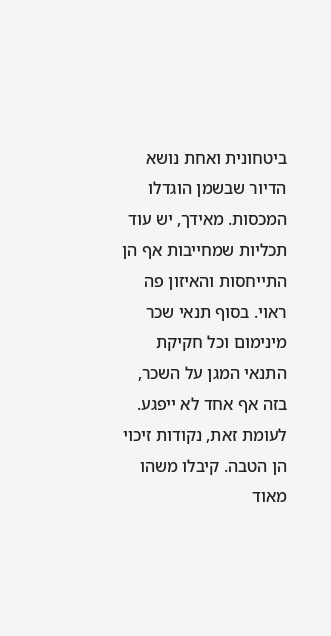ביטחונית ואחת נושא הדיור שבשמן הוגדלו המכסות. מאידך, יש עוד תכליות שמחייבות אף הן התייחסות והאיזון פה ראוי. בסוף תנאי שכר מינימום וכל חקיקת התנאי המגן על השכר, בזה אף אחד לא ייפגע. לעומת זאת, נקודות זיכוי הן הטבה. קיבלו משהו מאוד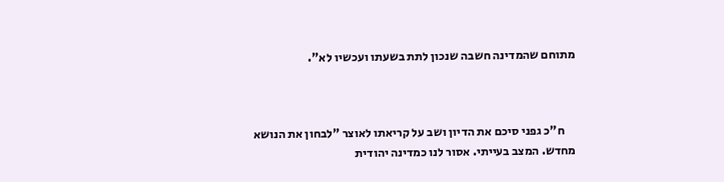מתוחם שהמדינה חשבה שנכון לתת בשעתו ועכשיו לא".



     ח"כ גפני סיכם את הדיון ושב על קריאתו לאוצר "לבחון את הנושא מחדש. המצב בעייתי. אסור לנו כמדינה יהודית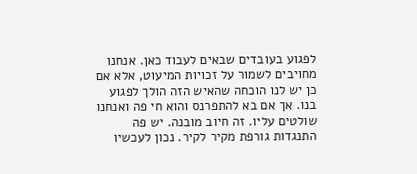לפגוע בעובדים שבאים לעבוד כאן. אנחנו מחויבים לשמור על זכויות המיעוט, אלא אם כן יש לנו הוכחה שהאיש הזה הולך לפגוע בנו. אך אם בא להתפרנס והוא חי פה ואנחנו שולטים עליו. זה חיוב מובנה. יש פה התנגדות גורפת מקיר לקיר. נכון לעכשיו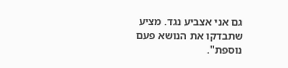גם אני אצביע נגד. מציע שתבדקו את הנושא פעם נוספת".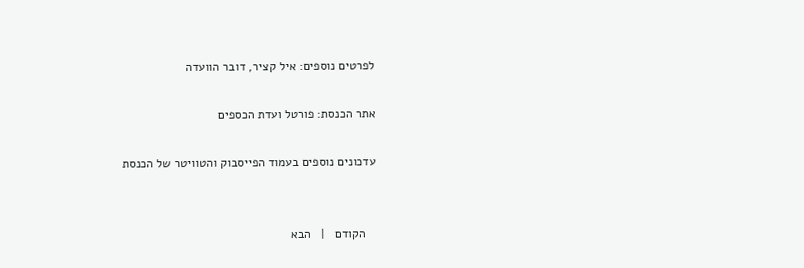לפרטים נוספים: איל קציר, דובר הוועדה

אתר הכנסת: פורטל ועדת הכספים

עדכונים נוספים בעמוד הפייסבוק והטוויטר של הכנסת


   הקודם   |   הבא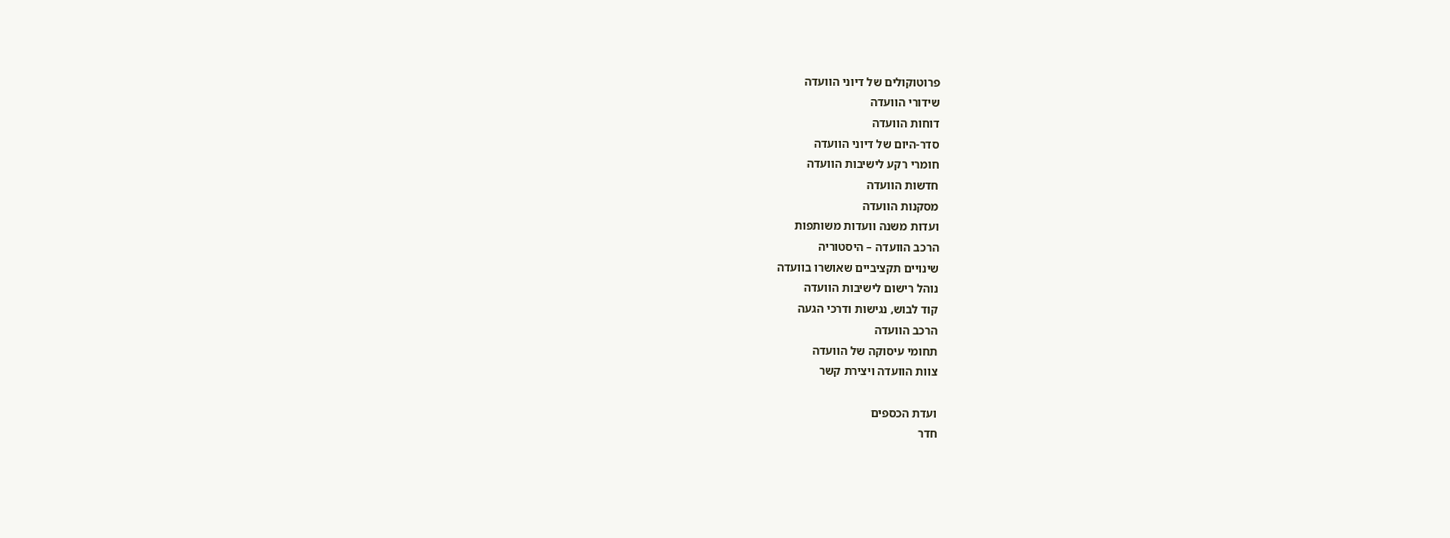פרוטוקולים של דיוני הוועדה
שידורי הוועדה
דוחות הוועדה
סדר-היום של דיוני הוועדה
חומרי רקע לישיבות הוועדה
חדשות הוועדה
מסקנות הוועדה
ועדות משנה וועדות משותפות
הרכב הוועדה – היסטוריה
שינויים תקציביים שאושרו בוועדה
נוהל רישום לישיבות הוועדה
קוד לבוש, נגישות ודרכי הגעה
הרכב הוועדה
תחומי עיסוקה של הוועדה
צוות הוועדה ויצירת קשר

ועדת הכספים
חדר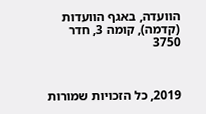הוועדה, באגף הוועדות (קדמה), קומה 3, חדר 3750



2019, כל הזכויות שמורות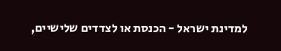למדינת ישראל - הכנסת או לצדדים שלישיים,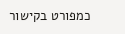כמפורט בקישור